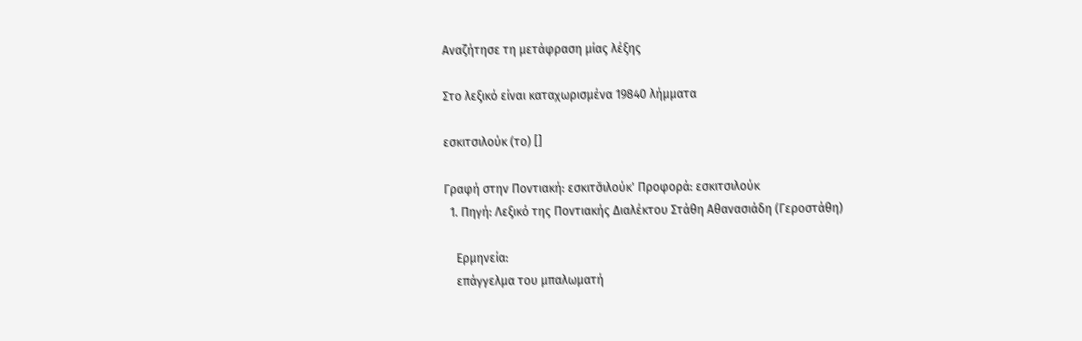Αναζήτησε τη μετάφραση μίας λέξης

Στο λεξικό είναι καταχωρισμένα 19840 λήμματα

εσκιτσιλούκ (το) []

Γραφή στην Ποντιακή: εσκιτσ̌ιλούκ' Προφορά: εσκιτσιλούκ
  1. Πηγή: Λεξικό της Ποντιακής Διαλέκτου Στάθη Αθανασιάδη (Γεροστάθη)

    Ερμηνεία:
    επάγγελμα του μπαλωματή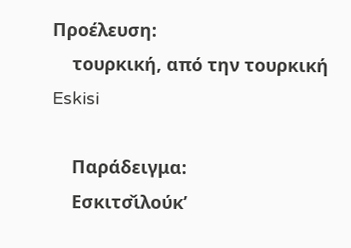Προέλευση:
    τουρκική, από την τουρκική Eskisi

    Παράδειγμα:
    Εσκιτσ̌ιλούκ’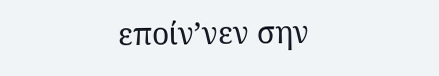εποίν’νεν σην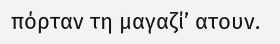πόρταν τη μαγαζί’ ατουν.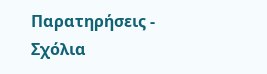Παρατηρήσεις - Σχόλια